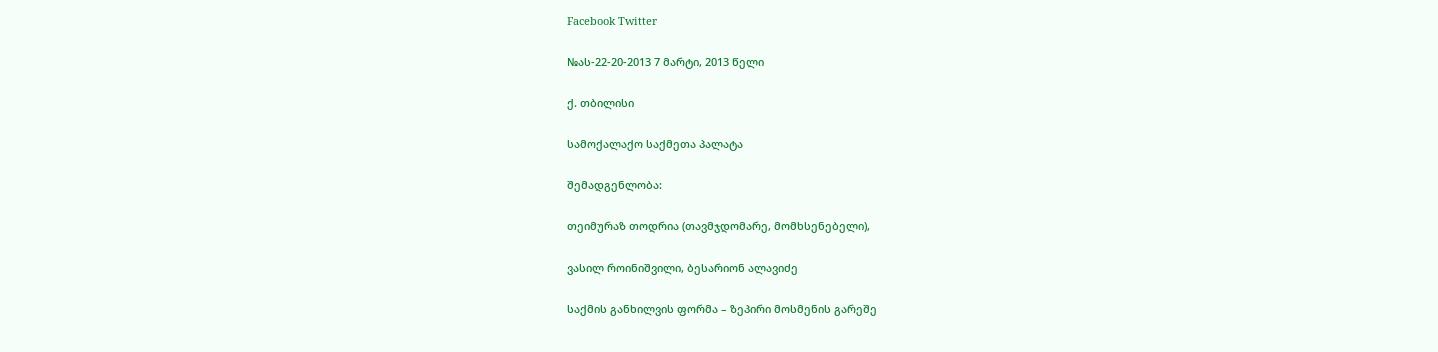Facebook Twitter

№ას-22-20-2013 7 მარტი, 2013 წელი

ქ. თბილისი

სამოქალაქო საქმეთა პალატა

შემადგენლობა:

თეიმურაზ თოდრია (თავმჯდომარე, მომხსენებელი),

ვასილ როინიშვილი, ბესარიონ ალავიძე

საქმის განხილვის ფორმა – ზეპირი მოსმენის გარეშე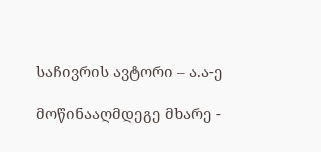საჩივრის ავტორი – ა.ა-ე

მოწინააღმდეგე მხარე -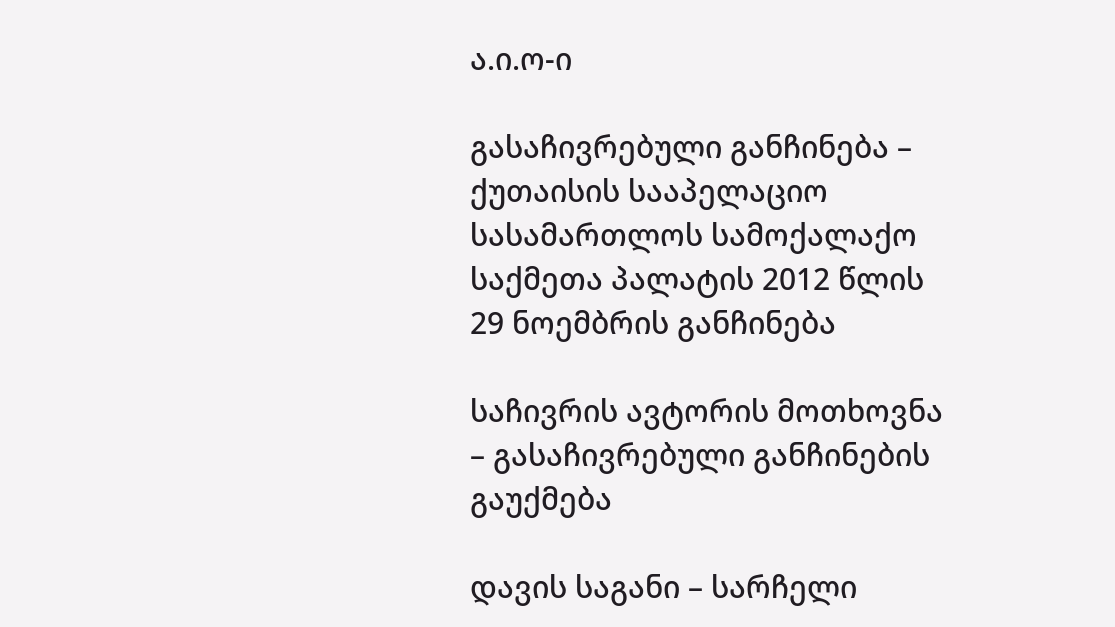ა.ი.ო-ი

გასაჩივრებული განჩინება – ქუთაისის სააპელაციო სასამართლოს სამოქალაქო საქმეთა პალატის 2012 წლის 29 ნოემბრის განჩინება

საჩივრის ავტორის მოთხოვნა – გასაჩივრებული განჩინების გაუქმება

დავის საგანი – სარჩელი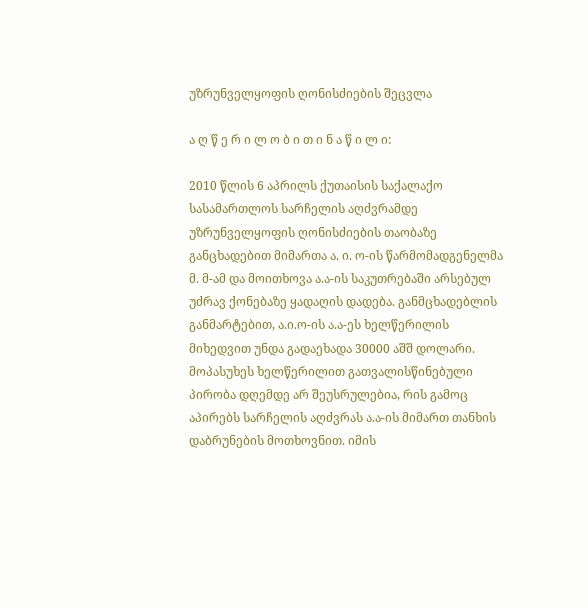უზრუნველყოფის ღონისძიების შეცვლა

ა ღ წ ე რ ი ლ ო ბ ი თ ი ნ ა წ ი ლ ი:

2010 წლის 6 აპრილს ქუთაისის საქალაქო სასამართლოს სარჩელის აღძვრამდე უზრუნველყოფის ღონისძიების თაობაზე განცხადებით მიმართა ა. ი. ო-ის წარმომადგენელმა მ. მ-ამ და მოითხოვა ა.ა-ის საკუთრებაში არსებულ უძრავ ქონებაზე ყადაღის დადება. განმცხადებლის განმარტებით, ა.ი.ო-ის ა.ა-ეს ხელწერილის მიხედვით უნდა გადაეხადა 30000 აშშ დოლარი. მოპასუხეს ხელწერილით გათვალისწინებული პირობა დღემდე არ შეუსრულებია, რის გამოც აპირებს სარჩელის აღძვრას ა.ა-ის მიმართ თანხის დაბრუნების მოთხოვნით. იმის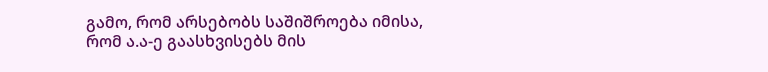გამო, რომ არსებობს საშიშროება იმისა, რომ ა.ა-ე გაასხვისებს მის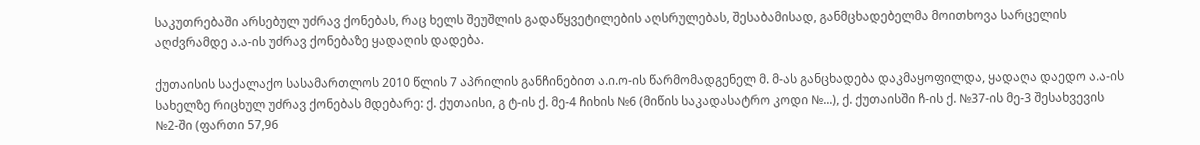საკუთრებაში არსებულ უძრავ ქონებას, რაც ხელს შეუშლის გადაწყვეტილების აღსრულებას, შესაბამისად, განმცხადებელმა მოითხოვა სარცელის აღძვრამდე ა.ა-ის უძრავ ქონებაზე ყადაღის დადება.

ქუთაისის საქალაქო სასამართლოს 2010 წლის 7 აპრილის განჩინებით ა.ი.ო-ის წარმომადგენელ მ. მ-ას განცხადება დაკმაყოფილდა, ყადაღა დაედო ა.ა-ის სახელზე რიცხულ უძრავ ქონებას მდებარე: ქ. ქუთაისი, გ ტ-ის ქ. მე-4 ჩიხის №6 (მიწის საკადასატრო კოდი №...), ქ. ქუთაისში ჩ-ის ქ. №37-ის მე-3 შესახვევის №2-ში (ფართი 57,96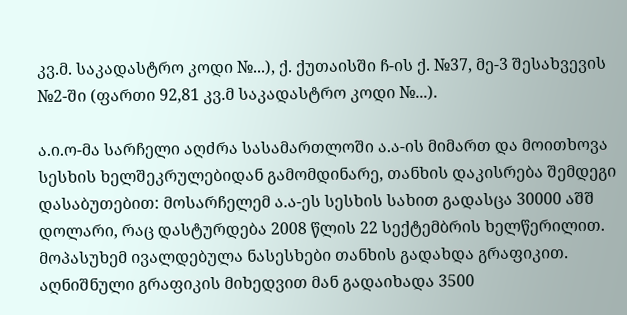კვ.მ. საკადასტრო კოდი №...), ქ. ქუთაისში ჩ-ის ქ. №37, მე-3 შესახვევის №2-ში (ფართი 92,81 კვ.მ საკადასტრო კოდი №...).

ა.ი.ო-მა სარჩელი აღძრა სასამართლოში ა.ა-ის მიმართ და მოითხოვა სესხის ხელშეკრულებიდან გამომდინარე, თანხის დაკისრება შემდეგი დასაბუთებით: მოსარჩელემ ა.ა-ეს სესხის სახით გადასცა 30000 აშშ დოლარი, რაც დასტურდება 2008 წლის 22 სექტემბრის ხელწერილით. მოპასუხემ ივალდებულა ნასესხები თანხის გადახდა გრაფიკით. აღნიშნული გრაფიკის მიხედვით მან გადაიხადა 3500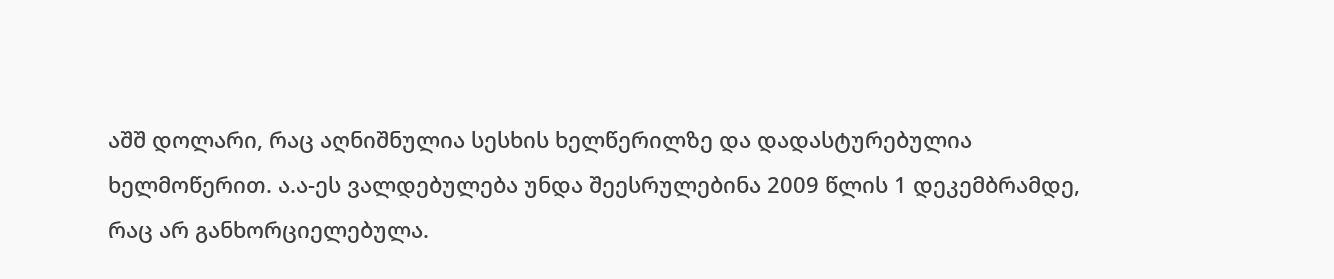აშშ დოლარი, რაც აღნიშნულია სესხის ხელწერილზე და დადასტურებულია ხელმოწერით. ა.ა-ეს ვალდებულება უნდა შეესრულებინა 2009 წლის 1 დეკემბრამდე, რაც არ განხორციელებულა.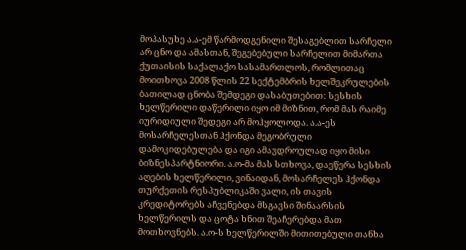მოპასუხე ა.ა-ემ წარმოდგენილი შესაგებლით სარჩელი არ ცნო და ამასთან, შეგებებული სარჩელით მიმართა ქუთაისის საქალაქო სასამართლოს, რომლითაც მოითხოვა 2008 წლის 22 სექტემბრის ხელშეკრულების ბათილად ცნობა შემდეგი დასაბუთებით: სესხის ხელწერილი დაწერილი იყო იმ მიზნით, რომ მას რაიმე იურიდიული შედეგი არ მოჰყოლოდა. ა.ა-ეს მოსარჩელესთან ჰქონდა მეგობრული დამოკიდებულება და იგი ამავდროულად იყო მისი ბიზნესპარტნიორი. ა.ო-მა მას სთხოვა, დაეწერა სესხის აღების ხელწერილი, ვინაიდან, მოსარჩელეს ჰქონდა თურქეთის რესპუბლიკაში ვალი, ის თავის კრედიტორებს აჩვენებდა მსგავსი შინაარსის ხელწერილს და ცოტა ხნით შეაჩერებდა მათ მოთხოვნებს. ა.ო-ს ხელწერილში მითითებული თანხა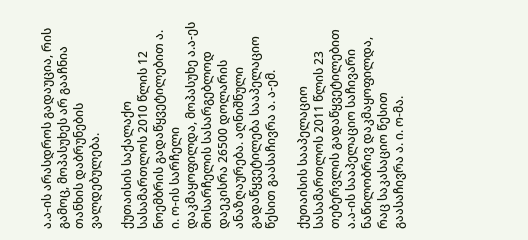ა.ა-ის არასდროს გადაუცია, რის გამოც, მოპასუხეს არ გააჩნია თანხის დაბრუნების ვალდებულება.

ქუთაისის საქალაქო სასამართლოს 2010 წლის 12 ნოემბრის გადაწყვეტილებით ა. ი. ო-ის სარჩელი დაკმაყოფილდა, მოპასუხე ა.ა-ეს მოსარჩელის სასარგებლოდ დაეკისრა 26500 დოლარის ანაზღაურება. აღნიშნული გადაწყვეტილება სააპელაციო წესით გაასაჩივრა ა. ა-ემ.

ქუთაისის სააპელაციო სასამართლოს 2011 წლის 23 თებერვლის გადაწყვეტილებით ა.ა-ის სააპელაციო საჩივარი ნაწილობრივ დაკმაყოფილდა, რაც საკასაციო წესით გაასაჩივრა ა. ი. ო-მა.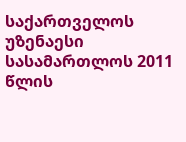საქართველოს უზენაესი სასამართლოს 2011 წლის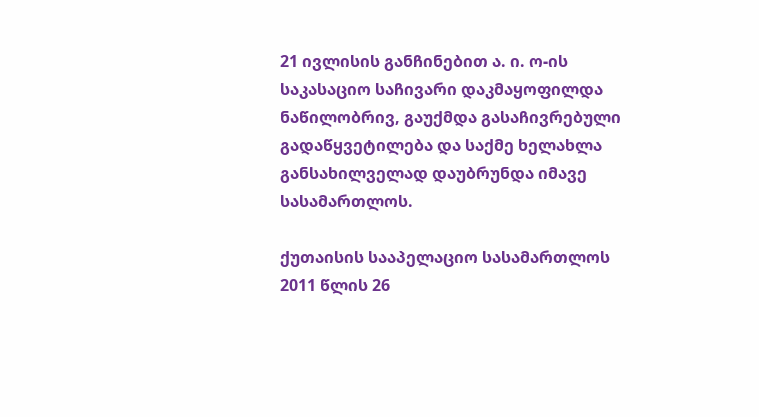21 ივლისის განჩინებით ა. ი. ო-ის საკასაციო საჩივარი დაკმაყოფილდა ნაწილობრივ, გაუქმდა გასაჩივრებული გადაწყვეტილება და საქმე ხელახლა განსახილველად დაუბრუნდა იმავე სასამართლოს.

ქუთაისის სააპელაციო სასამართლოს 2011 წლის 26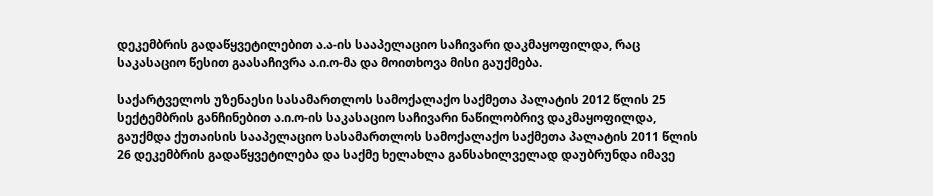დეკემბრის გადაწყვეტილებით ა.ა-ის სააპელაციო საჩივარი დაკმაყოფილდა, რაც საკასაციო წესით გაასაჩივრა ა.ი.ო-მა და მოითხოვა მისი გაუქმება.

საქარტველოს უზენაესი სასამართლოს სამოქალაქო საქმეთა პალატის 2012 წლის 25 სექტემბრის განჩინებით ა.ი.ო-ის საკასაციო საჩივარი ნაწილობრივ დაკმაყოფილდა, გაუქმდა ქუთაისის სააპელაციო სასამართლოს სამოქალაქო საქმეთა პალატის 2011 წლის 26 დეკემბრის გადაწყვეტილება და საქმე ხელახლა განსახილველად დაუბრუნდა იმავე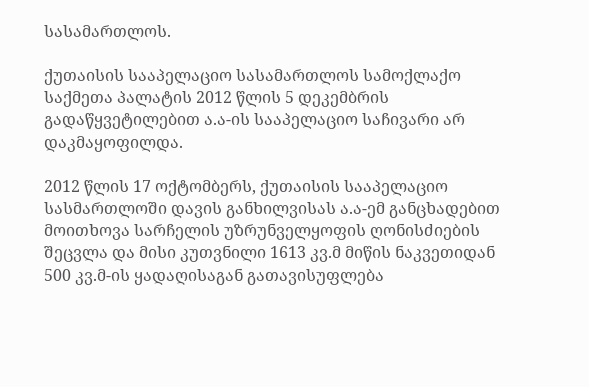სასამართლოს.

ქუთაისის სააპელაციო სასამართლოს სამოქლაქო საქმეთა პალატის 2012 წლის 5 დეკემბრის გადაწყვეტილებით ა.ა-ის სააპელაციო საჩივარი არ დაკმაყოფილდა.

2012 წლის 17 ოქტომბერს, ქუთაისის სააპელაციო სასმართლოში დავის განხილვისას ა.ა-ემ განცხადებით მოითხოვა სარჩელის უზრუნველყოფის ღონისძიების შეცვლა და მისი კუთვნილი 1613 კვ.მ მიწის ნაკვეთიდან 500 კვ.მ-ის ყადაღისაგან გათავისუფლება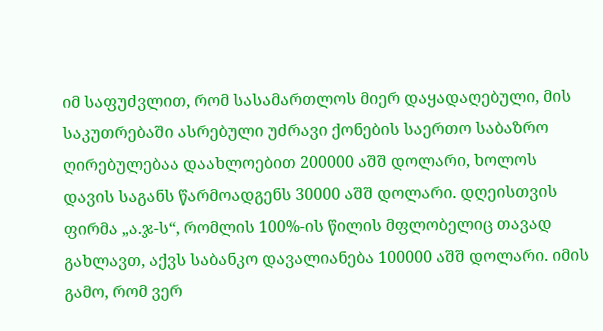იმ საფუძვლით, რომ სასამართლოს მიერ დაყადაღებული, მის საკუთრებაში ასრებული უძრავი ქონების საერთო საბაზრო ღირებულებაა დაახლოებით 200000 აშშ დოლარი, ხოლოს დავის საგანს წარმოადგენს 30000 აშშ დოლარი. დღეისთვის ფირმა „ა.ჯ-ს“, რომლის 100%-ის წილის მფლობელიც თავად გახლავთ, აქვს საბანკო დავალიანება 100000 აშშ დოლარი. იმის გამო, რომ ვერ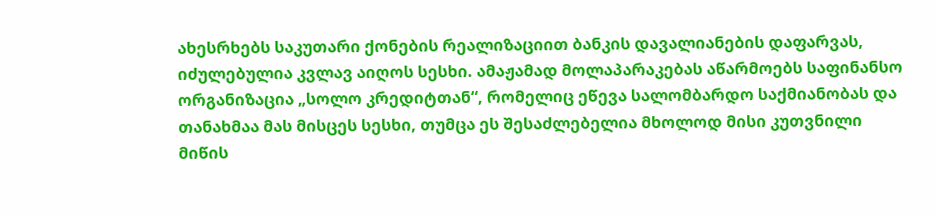ახესრხებს საკუთარი ქონების რეალიზაციით ბანკის დავალიანების დაფარვას, იძულებულია კვლავ აიღოს სესხი. ამაჟამად მოლაპარაკებას აწარმოებს საფინანსო ორგანიზაცია „სოლო კრედიტთან“, რომელიც ეწევა სალომბარდო საქმიანობას და თანახმაა მას მისცეს სესხი, თუმცა ეს შესაძლებელია მხოლოდ მისი კუთვნილი მიწის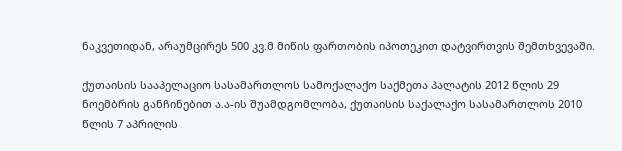ნაკვეთიდან, არაუმცირეს 500 კვ.მ მიწის ფართობის იპოთეკით დატვირთვის შემთხვევაში.

ქუთაისის სააპელაციო სასამართლოს სამოქალაქო საქმეთა პალატის 2012 წლის 29 ნოემბრის განჩინებით ა.ა-ის შუამდგომლობა, ქუთაისის საქალაქო სასამართლოს 2010 წლის 7 აპრილის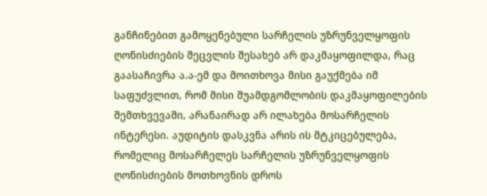განჩინებით გამოყენებული სარჩელის უზრუნველყოფის ღონისძიების შეცვლის შესახებ არ დაკმაყოფილდა, რაც გაასაჩივრა ა.ა-ემ და მოითხოვა მისი გაუქმება იმ საფუძვლით, რომ მისი შუამდგომლობის დაკმაყოფილების შემთხვევაში, არანაირად არ ილახება მოსარჩელის ინტერესი. აუდიტის დასკვნა არის ის მტკიცებულება, რომელიც მოსარჩელეს სარჩელის უზრუნველყოფის ღონისძიების მოთხოვნის დროს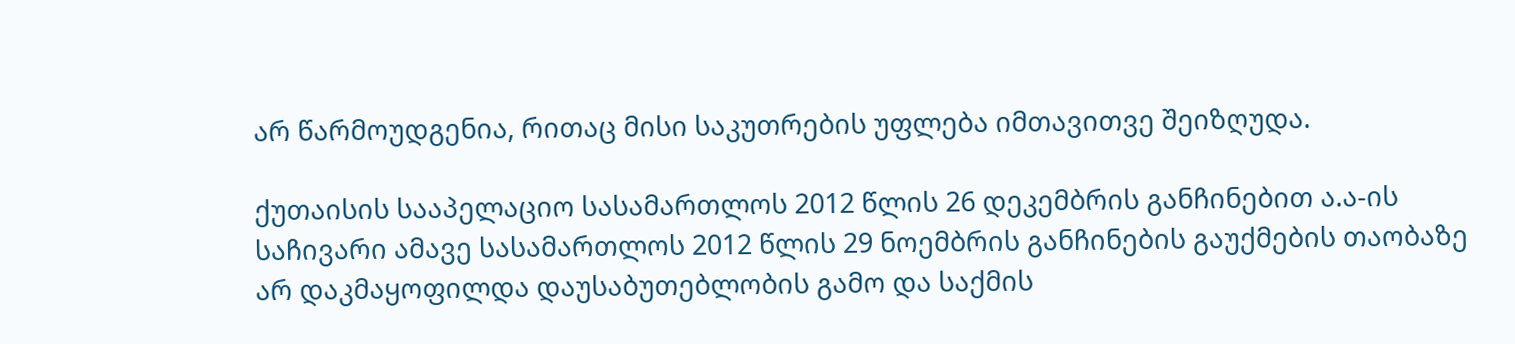არ წარმოუდგენია, რითაც მისი საკუთრების უფლება იმთავითვე შეიზღუდა.

ქუთაისის სააპელაციო სასამართლოს 2012 წლის 26 დეკემბრის განჩინებით ა.ა-ის საჩივარი ამავე სასამართლოს 2012 წლის 29 ნოემბრის განჩინების გაუქმების თაობაზე არ დაკმაყოფილდა დაუსაბუთებლობის გამო და საქმის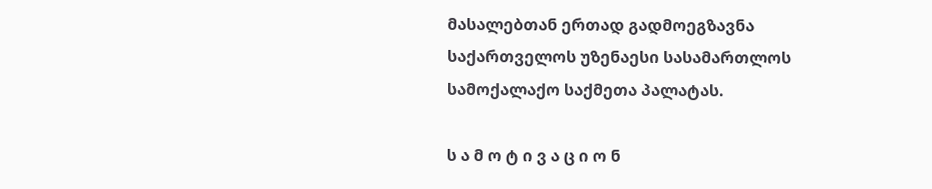მასალებთან ერთად გადმოეგზავნა საქართველოს უზენაესი სასამართლოს სამოქალაქო საქმეთა პალატას.

ს ა მ ო ტ ი ვ ა ც ი ო ნ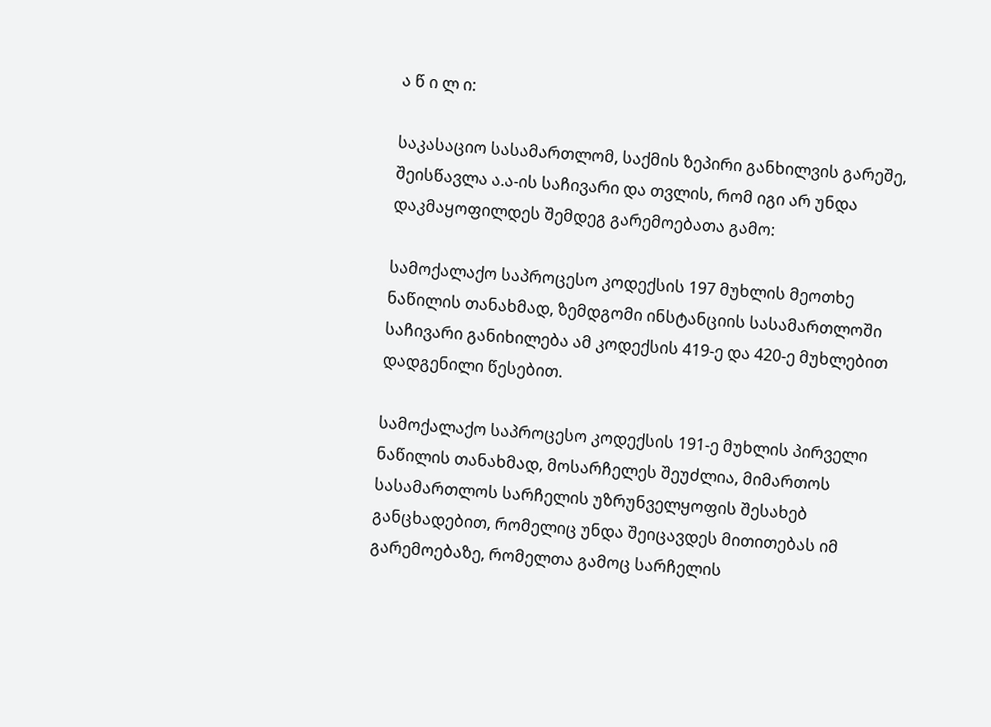ა წ ი ლ ი:

საკასაციო სასამართლომ, საქმის ზეპირი განხილვის გარეშე, შეისწავლა ა.ა-ის საჩივარი და თვლის, რომ იგი არ უნდა დაკმაყოფილდეს შემდეგ გარემოებათა გამო:

სამოქალაქო საპროცესო კოდექსის 197 მუხლის მეოთხე ნაწილის თანახმად, ზემდგომი ინსტანციის სასამართლოში საჩივარი განიხილება ამ კოდექსის 419-ე და 420-ე მუხლებით დადგენილი წესებით.

სამოქალაქო საპროცესო კოდექსის 191-ე მუხლის პირველი ნაწილის თანახმად, მოსარჩელეს შეუძლია, მიმართოს სასამართლოს სარჩელის უზრუნველყოფის შესახებ განცხადებით, რომელიც უნდა შეიცავდეს მითითებას იმ გარემოებაზე, რომელთა გამოც სარჩელის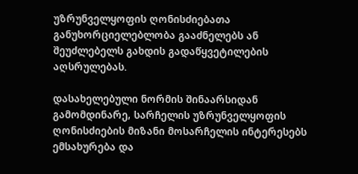უზრუნველყოფის ღონისძიებათა განუხორციელებლობა გააძნელებს ან შეუძლებელს გახდის გადაწყვეტილების აღსრულებას.

დასახელებული ნორმის შინაარსიდან გამომდინარე, სარჩელის უზრუნველყოფის ღონისძიების მიზანი მოსარჩელის ინტერესებს ემსახურება და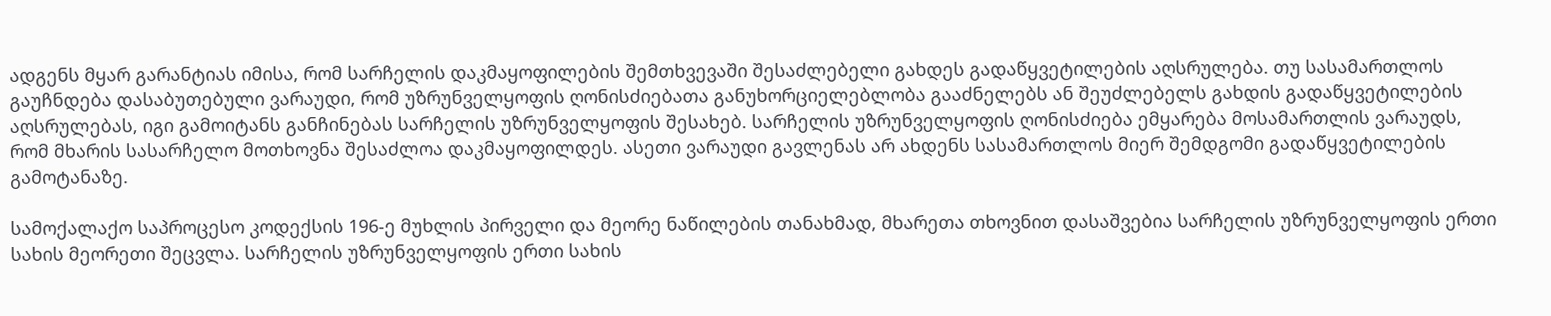ადგენს მყარ გარანტიას იმისა, რომ სარჩელის დაკმაყოფილების შემთხვევაში შესაძლებელი გახდეს გადაწყვეტილების აღსრულება. თუ სასამართლოს გაუჩნდება დასაბუთებული ვარაუდი, რომ უზრუნველყოფის ღონისძიებათა განუხორციელებლობა გააძნელებს ან შეუძლებელს გახდის გადაწყვეტილების აღსრულებას, იგი გამოიტანს განჩინებას სარჩელის უზრუნველყოფის შესახებ. სარჩელის უზრუნველყოფის ღონისძიება ემყარება მოსამართლის ვარაუდს, რომ მხარის სასარჩელო მოთხოვნა შესაძლოა დაკმაყოფილდეს. ასეთი ვარაუდი გავლენას არ ახდენს სასამართლოს მიერ შემდგომი გადაწყვეტილების გამოტანაზე.

სამოქალაქო საპროცესო კოდექსის 196-ე მუხლის პირველი და მეორე ნაწილების თანახმად, მხარეთა თხოვნით დასაშვებია სარჩელის უზრუნველყოფის ერთი სახის მეორეთი შეცვლა. სარჩელის უზრუნველყოფის ერთი სახის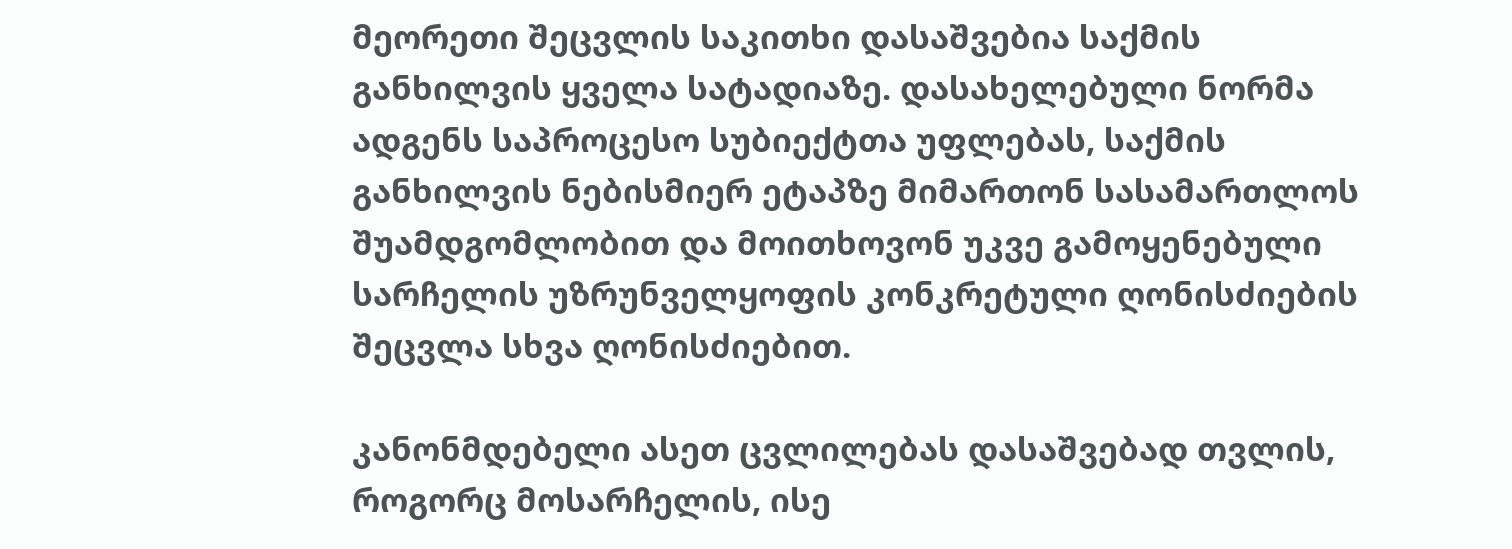მეორეთი შეცვლის საკითხი დასაშვებია საქმის განხილვის ყველა სატადიაზე. დასახელებული ნორმა ადგენს საპროცესო სუბიექტთა უფლებას, საქმის განხილვის ნებისმიერ ეტაპზე მიმართონ სასამართლოს შუამდგომლობით და მოითხოვონ უკვე გამოყენებული სარჩელის უზრუნველყოფის კონკრეტული ღონისძიების შეცვლა სხვა ღონისძიებით.

კანონმდებელი ასეთ ცვლილებას დასაშვებად თვლის, როგორც მოსარჩელის, ისე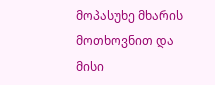მოპასუხე მხარის მოთხოვნით და მისი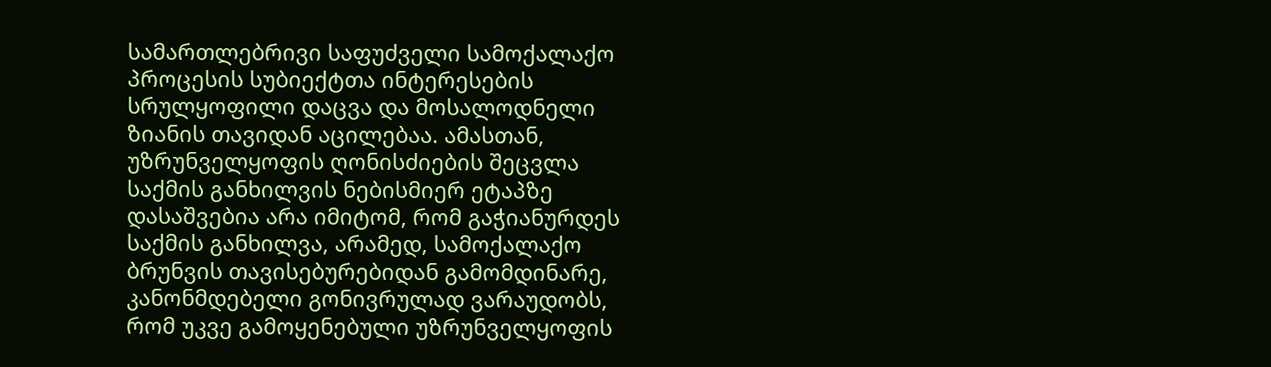სამართლებრივი საფუძველი სამოქალაქო პროცესის სუბიექტთა ინტერესების სრულყოფილი დაცვა და მოსალოდნელი ზიანის თავიდან აცილებაა. ამასთან, უზრუნველყოფის ღონისძიების შეცვლა საქმის განხილვის ნებისმიერ ეტაპზე დასაშვებია არა იმიტომ, რომ გაჭიანურდეს საქმის განხილვა, არამედ, სამოქალაქო ბრუნვის თავისებურებიდან გამომდინარე, კანონმდებელი გონივრულად ვარაუდობს, რომ უკვე გამოყენებული უზრუნველყოფის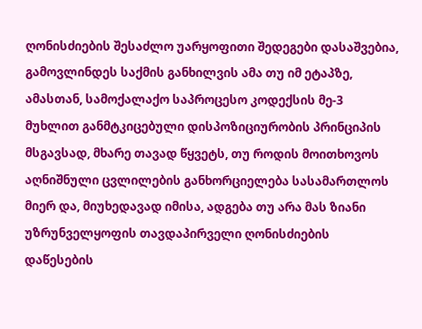ღონისძიების შესაძლო უარყოფითი შედეგები დასაშვებია, გამოვლინდეს საქმის განხილვის ამა თუ იმ ეტაპზე, ამასთან, სამოქალაქო საპროცესო კოდექსის მე-3 მუხლით განმტკიცებული დისპოზიციურობის პრინციპის მსგავსად, მხარე თავად წყვეტს, თუ როდის მოითხოვოს აღნიშნული ცვლილების განხორციელება სასამართლოს მიერ და, მიუხედავად იმისა, ადგება თუ არა მას ზიანი უზრუნველყოფის თავდაპირველი ღონისძიების დაწესების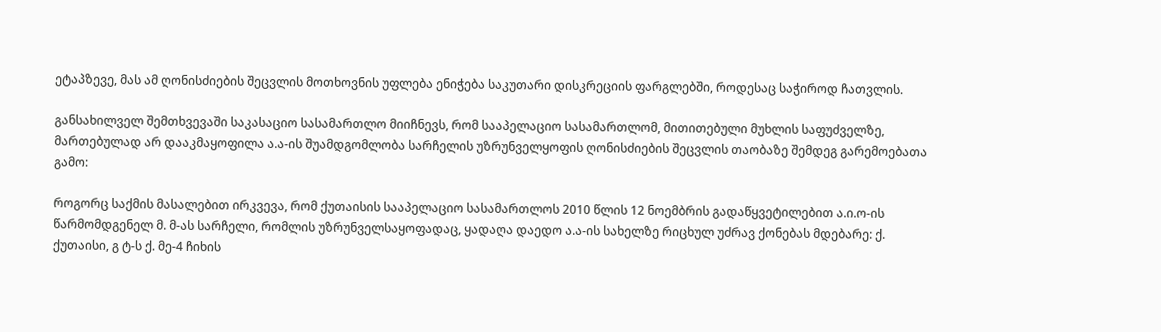ეტაპზევე, მას ამ ღონისძიების შეცვლის მოთხოვნის უფლება ენიჭება საკუთარი დისკრეციის ფარგლებში, როდესაც საჭიროდ ჩათვლის.

განსახილველ შემთხვევაში საკასაციო სასამართლო მიიჩნევს, რომ სააპელაციო სასამართლომ, მითითებული მუხლის საფუძველზე, მართებულად არ დააკმაყოფილა ა.ა-ის შუამდგომლობა სარჩელის უზრუნველყოფის ღონისძიების შეცვლის თაობაზე შემდეგ გარემოებათა გამო:

როგორც საქმის მასალებით ირკვევა, რომ ქუთაისის სააპელაციო სასამართლოს 2010 წლის 12 ნოემბრის გადაწყვეტილებით ა.ი.ო-ის წარმომდგენელ მ. მ-ას სარჩელი, რომლის უზრუნველსაყოფადაც, ყადაღა დაედო ა.ა-ის სახელზე რიცხულ უძრავ ქონებას მდებარე: ქ. ქუთაისი, გ ტ-ს ქ. მე-4 ჩიხის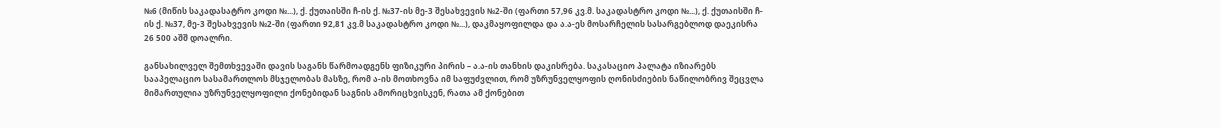№6 (მიწის საკადასატრო კოდი №...), ქ. ქუთაისში ჩ-ის ქ. №37-ის მე-3 შესახვევის №2-ში (ფართი 57,96 კვ.მ. საკადასტრო კოდი №...), ქ. ქუთაისში ჩ-ის ქ. №37, მე-3 შესახვევის №2-ში (ფართი 92,81 კვ.მ საკადასტრო კოდი №...), დაკმაყოფილდა და ა.ა-ეს მოსარჩელის სასარგებლოდ დაეკისრა 26 500 აშშ დოალრი.

განსახილველ შემთხვევაში დავის საგანს წარმოადგენს ფიზიკური პირის – ა.ა-ის თანხის დაკისრება. საკასაციო პალატა იზიარებს სააპელაციო სასამართლოს მსჯელობას მასზე, რომ ა-ის მოთხოვნა იმ საფუძვლით, რომ უზრუნველყოფის ღონისძიების ნაწილობრივ შეცვლა მიმართულია უზრუნველყოფილი ქონებიდან საგნის ამორიცხვისკენ, რათა ამ ქონებით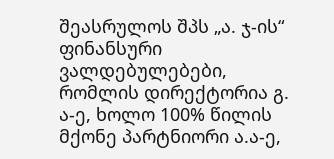შეასრულოს შპს „ა. ჯ-ის“ ფინანსური ვალდებულებები, რომლის დირექტორია გ. ა-ე, ხოლო 100% წილის მქონე პარტნიორი ა.ა-ე,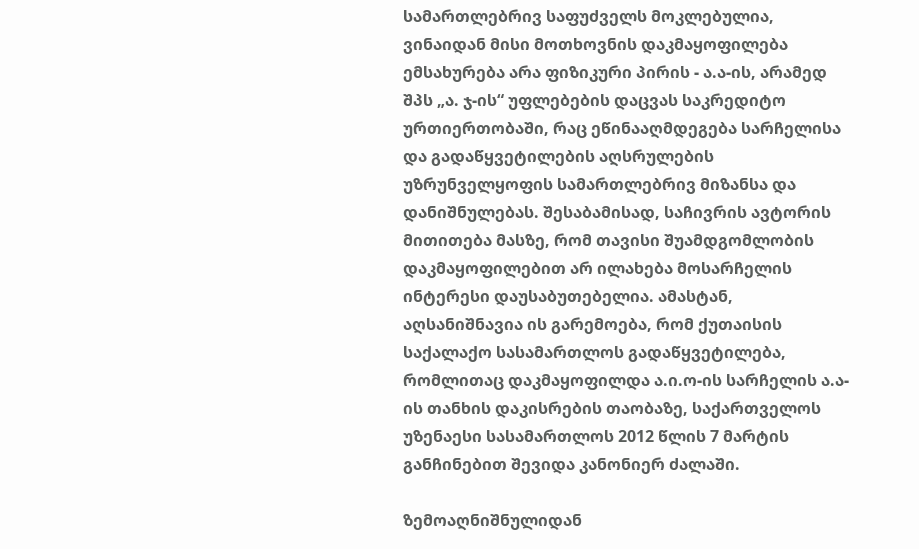სამართლებრივ საფუძველს მოკლებულია, ვინაიდან მისი მოთხოვნის დაკმაყოფილება ემსახურება არა ფიზიკური პირის - ა.ა-ის, არამედ შპს „ა. ჯ-ის“ უფლებების დაცვას საკრედიტო ურთიერთობაში, რაც ეწინააღმდეგება სარჩელისა და გადაწყვეტილების აღსრულების უზრუნველყოფის სამართლებრივ მიზანსა და დანიშნულებას. შესაბამისად, საჩივრის ავტორის მითითება მასზე, რომ თავისი შუამდგომლობის დაკმაყოფილებით არ ილახება მოსარჩელის ინტერესი დაუსაბუთებელია. ამასტან, აღსანიშნავია ის გარემოება, რომ ქუთაისის საქალაქო სასამართლოს გადაწყვეტილება, რომლითაც დაკმაყოფილდა ა.ი.ო-ის სარჩელის ა.ა-ის თანხის დაკისრების თაობაზე, საქართველოს უზენაესი სასამართლოს 2012 წლის 7 მარტის განჩინებით შევიდა კანონიერ ძალაში.

ზემოაღნიშნულიდან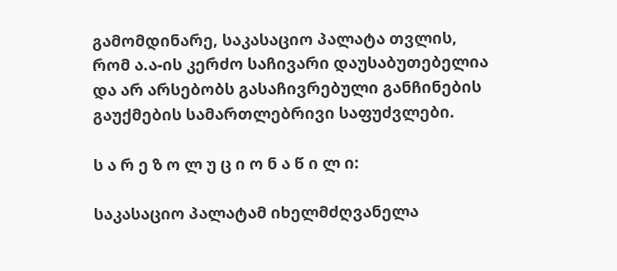გამომდინარე, საკასაციო პალატა თვლის, რომ ა.ა-ის კერძო საჩივარი დაუსაბუთებელია და არ არსებობს გასაჩივრებული განჩინების გაუქმების სამართლებრივი საფუძვლები.

ს ა რ ე ზ ო ლ უ ც ი ო ნ ა წ ი ლ ი:

საკასაციო პალატამ იხელმძღვანელა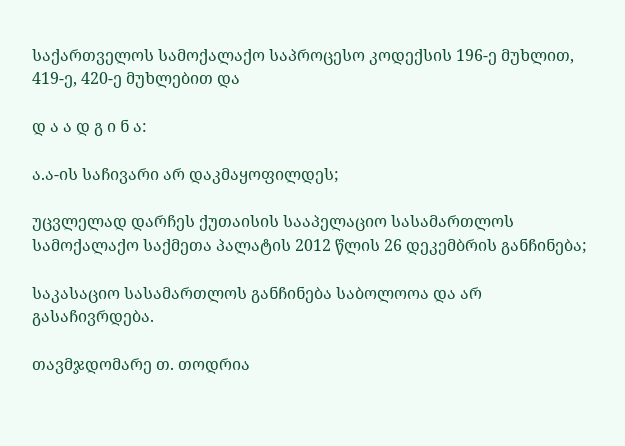საქართველოს სამოქალაქო საპროცესო კოდექსის 196-ე მუხლით, 419-ე, 420-ე მუხლებით და

დ ა ა დ გ ი ნ ა:

ა.ა-ის საჩივარი არ დაკმაყოფილდეს;

უცვლელად დარჩეს ქუთაისის სააპელაციო სასამართლოს სამოქალაქო საქმეთა პალატის 2012 წლის 26 დეკემბრის განჩინება;

საკასაციო სასამართლოს განჩინება საბოლოოა და არ გასაჩივრდება.

თავმჯდომარე თ. თოდრია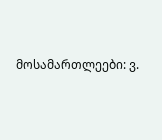მოსამართლეები: ვ.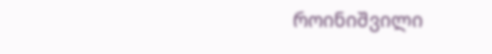როინიშვილი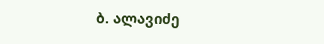ბ. ალავიძე